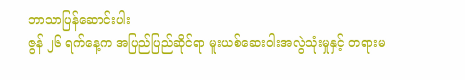ဘာသာပြန်ဆောင်းပါး
ဇွန် ၂၆ ရက်နေ့က အပြည်ပြည်ဆိုင်ရာ မူးယစ်ဆေးဝါးအလွဲသုံးမှုနှင့် တရားမ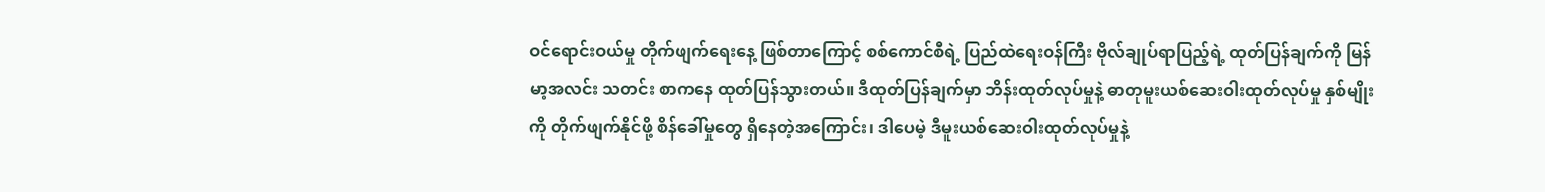ဝင်ရောင်းဝယ်မှု တိုက်ဖျက်ရေးနေ့ ဖြစ်တာကြောင့် စစ်ကောင်စီရဲ့ ပြည်ထဲရေးဝန်ကြီး ဗိုလ်ချုပ်ရာပြည့်ရဲ့ ထုတ်ပြန်ချက်ကို မြန်မာ့အလင်း သတင်း စာကနေ ထုတ်ပြန်သွားတယ်။ ဒီထုတ်ပြန်ချက်မှာ ဘိန်းထုတ်လုပ်မှုနဲ့ ဓာတုမူးယစ်ဆေးဝါးထုတ်လုပ်မှု နှစ်မျိုးကို တိုက်ဖျက်နိုင်ဖို့ စိန်ခေါ်မှုတွေ ရှိနေတဲ့အကြောင်း၊ ဒါပေမဲ့ ဒီမူးယစ်ဆေးဝါးထုတ်လုပ်မှုနဲ့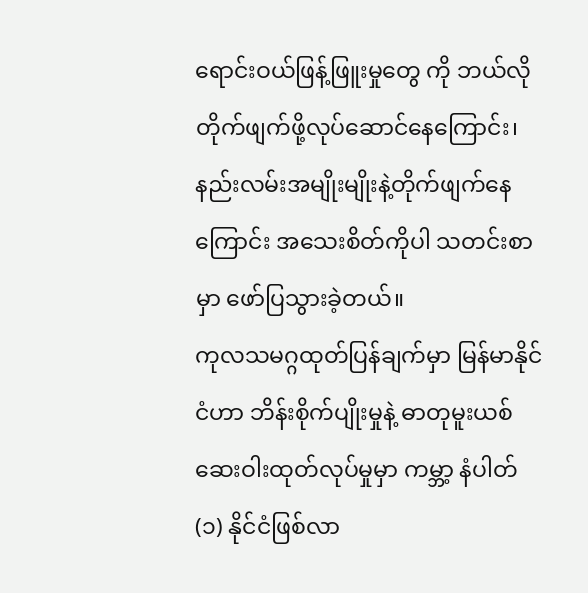ရောင်းဝယ်ဖြန့်ဖြူးမှုတွေ ကို ဘယ်လိုတိုက်ဖျက်ဖို့လုပ်ဆောင်နေကြောင်း၊ နည်းလမ်းအမျိုးမျိုးနဲ့တိုက်ဖျက်နေကြောင်း အသေးစိတ်ကိုပါ သတင်းစာမှာ ဖော်ပြသွားခဲ့တယ်။
ကုလသမဂ္ဂထုတ်ပြန်ချက်မှာ မြန်မာနိုင်ငံဟာ ဘိန်းစိုက်ပျိုးမှုနဲ့ ဓာတုမူးယစ်ဆေးဝါးထုတ်လုပ်မှုမှာ ကမ္ဘာ့ နံပါတ် (၁) နိုင်ငံဖြစ်လာ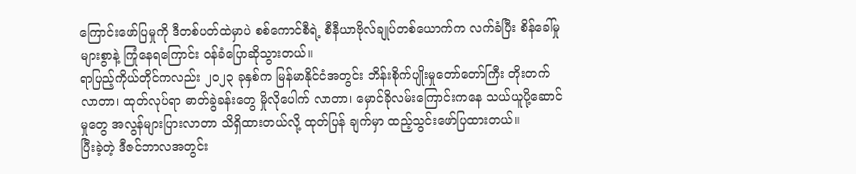ကြောင်းဖော်ပြမှုကို ဒီတစ်ပတ်ထဲမှာပဲ စစ်ကောင်စီရဲ့ စီနီယာဗိုလ်ချုပ်တစ်ယောက်က လက်ခံပြီး စိန်ခေါ်မှုများစွာနဲ့ ကြုံနေရကြောင်း ဝန်ခံပြောဆိုသွားတယ်။
ရာပြည့်ကိုယ်တိုင်ကလည်း ၂၀၂၃ ခုနှစ်က မြန်မာနိုင်ငံအတွင်း ဘိန်းစိုက်ပျိုးမှုတော်တော်ကြီး တိုးတက်လာတာ၊ ထုတ်လုပ်ရာ ဓာတ်ခွဲခန်းတွေ မှိုလိုပေါက် လာတာ၊ မှောင်ခိုလမ်းကြောင်းကနေ သယ်ယူပို့ဆောင်မှုတွေ အလွန်များပြားလာတာ သိရှိထားတယ်လို့ ထုတ်ပြန် ချက်မှာ ထည့်သွင်းဖော်ပြထားတယ်။
ပြီးခဲ့တဲ့ ဒီဇင်ဘာလအတွင်း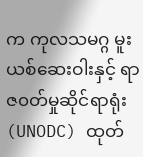က ကုလသမဂ္ဂ မူးယစ်ဆေးဝါးနှင့် ရာဇ၀တ်မှုဆိုင်ရာရုံး (UNODC) ထုတ်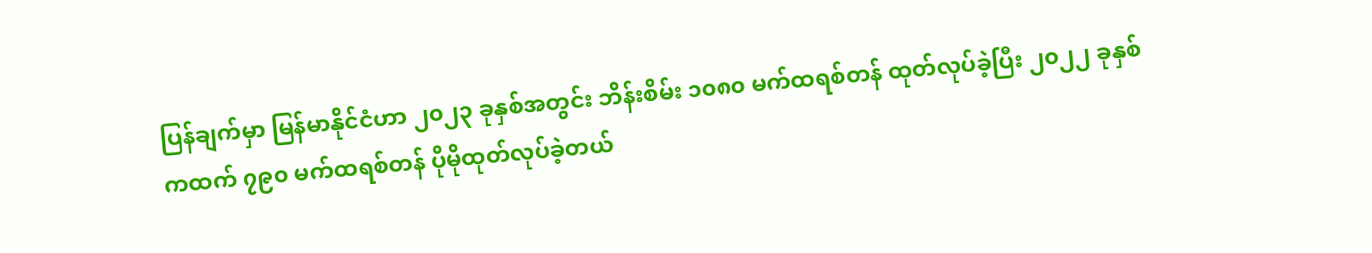ပြန်ချက်မှာ မြန်မာနိုင်ငံဟာ ၂၀၂၃ ခုနှစ်အတွင်း ဘိန်းစိမ်း ၁၀၈၀ မက်ထရစ်တန် ထုတ်လုပ်ခဲ့ပြီး ၂၀၂၂ ခုနှစ်ကထက် ၇၉၀ မက်ထရစ်တန် ပိုမိုထုတ်လုပ်ခဲ့တယ်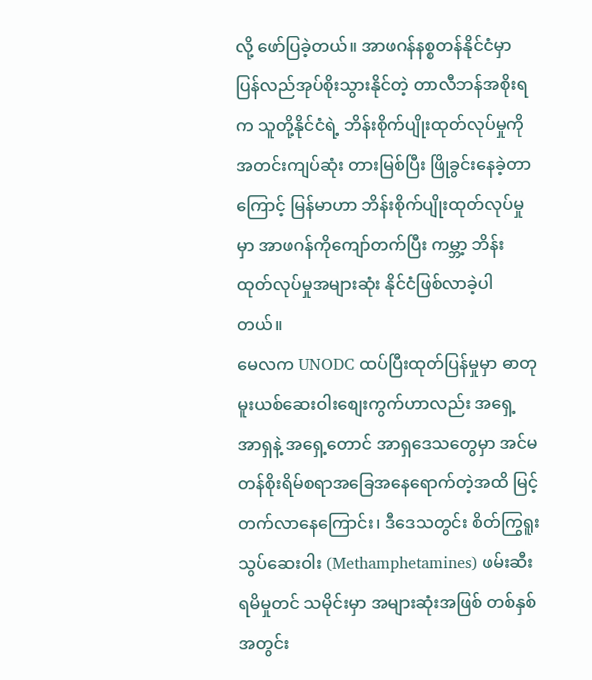လို့ ဖော်ပြခဲ့တယ်။ အာဖဂန်နစ္စတန်နိုင်ငံမှာ ပြန်လည်အုပ်စိုးသွားနိုင်တဲ့ တာလီဘန်အစိုးရက သူတို့နိုင်ငံရဲ့ ဘိန်းစိုက်ပျိုးထုတ်လုပ်မှုကို အတင်းကျပ်ဆုံး တားမြစ်ပြီး ဖြိုခွင်းနေခဲ့တာ ကြောင့် မြန်မာဟာ ဘိန်းစိုက်ပျိုးထုတ်လုပ်မှုမှာ အာဖဂန်ကိုကျော်တက်ပြီး ကမ္ဘာ့ ဘိန်းထုတ်လုပ်မှုအများဆုံး နိုင်ငံဖြစ်လာခဲ့ပါတယ်။
မေလက UNODC ထပ်ပြီးထုတ်ပြန်မှုမှာ ဓာတုမူးယစ်ဆေးဝါးစျေးကွက်ဟာလည်း အရှေ့အာရှနဲ့ အရှေ့တောင် အာရှဒေသတွေမှာ အင်မတန်စိုးရိမ်စရာအခြေအနေရောက်တဲ့အထိ မြင့်တက်လာနေကြောင်း၊ ဒီဒေသတွင်း စိတ်ကြွရူးသွပ်ဆေးဝါး (Methamphetamines) ဖမ်းဆီးရမိမှုတင် သမိုင်းမှာ အများဆုံးအဖြစ် တစ်နှစ် အတွင်း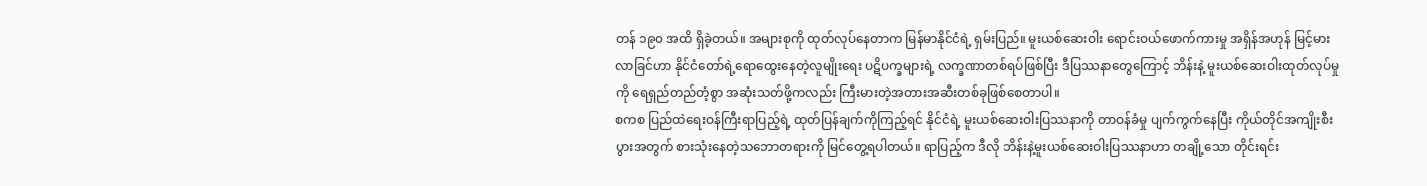တန် ၁၉၀ အထိ ရှိခဲ့တယ်။ အများစုကို ထုတ်လုပ်နေတာက မြန်မာနိုင်ငံရဲ့ ရှမ်းပြည်။ မူးယစ်ဆေးဝါး ရောင်းဝယ်ဖောက်ကားမှု အရှိန်အဟုန် မြင့်မားလာခြင်ဟာ နိုင်ငံတော်ရဲ့ရောထွေးနေတဲ့လူမျိုးရေး ပဋိပက္ခများရဲ့ လက္ခဏာတစ်ရပ်ဖြစ်ပြီး ဒီပြဿနာတွေကြောင့် ဘိန်းနဲ့ မူးယစ်ဆေးဝါးထုတ်လုပ်မှုကို ရေရှည်တည်တံ့စွာ အဆုံးသတ်ဖို့ကလည်း ကြီးမားတဲ့အတားအဆီးတစ်ခုဖြစ်စေတာပါ။
စကစ ပြည်ထဲရေးဝန်ကြီးရာပြည့်ရဲ့ ထုတ်ပြန်ချက်ကိုကြည့်ရင် နိုင်ငံရဲ့ မူးယစ်ဆေးဝါးပြဿနာကို တာဝန်ခံမှု ပျက်ကွက်နေပြီး ကိုယ်တိုင်အကျိုးစီးပွားအတွက် စားသုံးနေတဲ့သဘောတရားကို မြင်တွေ့ရပါတယ်။ ရာပြည့်က ဒီလို ဘိန်းနဲ့မူးယစ်ဆေးဝါးပြဿနာဟာ တချို့သော တိုင်းရင်း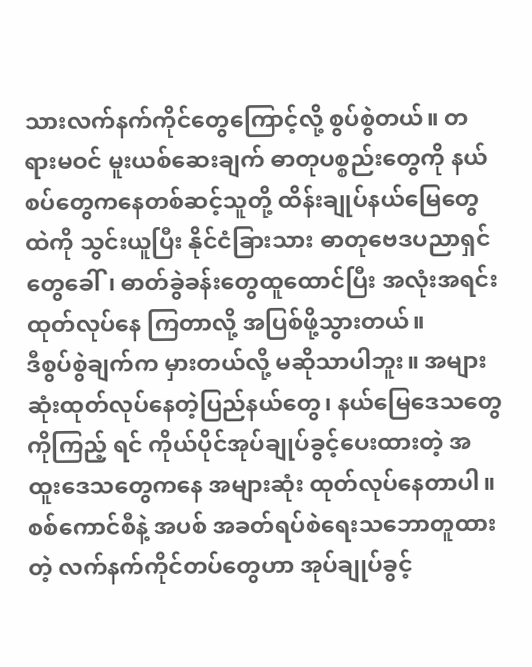သားလက်နက်ကိုင်တွေကြောင့်လို့ စွပ်စွဲတယ်။ တရားမဝင် မူးယစ်ဆေးချက် ဓာတုပစ္စည်းတွေကို နယ်စပ်တွေကနေတစ်ဆင့်သူတို့ ထိန်းချုပ်နယ်မြေတွေထဲကို သွင်းယူပြီး နိုင်ငံခြားသား ဓာတုဗေဒပညာရှင်တွေခေါ်၊ ဓာတ်ခွဲခန်းတွေထူထောင်ပြီး အလုံးအရင်း ထုတ်လုပ်နေ ကြတာလို့ အပြစ်ဖို့သွားတယ်။
ဒီစွပ်စွဲချက်က မှားတယ်လို့ မဆိုသာပါဘူး။ အများဆုံးထုတ်လုပ်နေတဲ့ပြည်နယ်တွေ၊ နယ်မြေဒေသတွေကိုကြည့် ရင် ကိုယ်ပိုင်အုပ်ချုပ်ခွင့်ပေးထားတဲ့ အထူးဒေသတွေကနေ အများဆုံး ထုတ်လုပ်နေတာပါ။ စစ်ကောင်စီနဲ့ အပစ် အခတ်ရပ်စဲရေးသဘောတူထားတဲ့ လက်နက်ကိုင်တပ်တွေဟာ အုပ်ချုပ်ခွင့်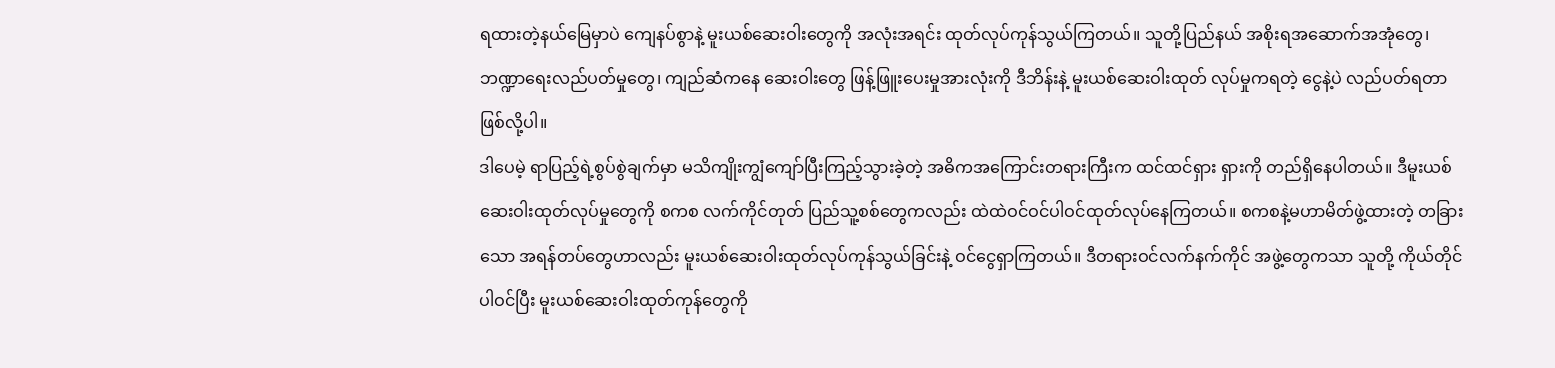ရထားတဲ့နယ်မြေမှာပဲ ကျေနပ်စွာနဲ့ မူးယစ်ဆေးဝါးတွေကို အလုံးအရင်း ထုတ်လုပ်ကုန်သွယ်ကြတယ်။ သူတို့ပြည်နယ် အစိုးရအဆောက်အအုံတွေ၊ ဘဏ္ဍာရေးလည်ပတ်မှုတွေ၊ ကျည်ဆံကနေ ဆေးဝါးတွေ ဖြန့်ဖြူးပေးမှုအားလုံးကို ဒီဘိန်းနဲ့ မူးယစ်ဆေးဝါးထုတ် လုပ်မှုကရတဲ့ ငွေနဲ့ပဲ လည်ပတ်ရတာဖြစ်လို့ပါ။
ဒါပေမဲ့ ရာပြည့်ရဲ့စွပ်စွဲချက်မှာ မသိကျိုးကျွံကျော်ပြီးကြည့်သွားခဲ့တဲ့ အဓိကအကြောင်းတရားကြီးက ထင်ထင်ရှား ရှားကို တည်ရှိနေပါတယ်။ ဒီမူးယစ်ဆေးဝါးထုတ်လုပ်မှုတွေကို စကစ လက်ကိုင်တုတ် ပြည်သူ့စစ်တွေကလည်း ထဲထဲဝင်ဝင်ပါဝင်ထုတ်လုပ်နေကြတယ်။ စကစနဲ့မဟာမိတ်ဖွဲ့ထားတဲ့ တခြားသော အရန်တပ်တွေဟာလည်း မူးယစ်ဆေးဝါးထုတ်လုပ်ကုန်သွယ်ခြင်းနဲ့ ဝင်ငွေရှာကြတယ်။ ဒီတရားဝင်လက်နက်ကိုင် အဖွဲ့တွေကသာ သူတို့ ကိုယ်တိုင်ပါဝင်ပြီး မူးယစ်ဆေးဝါးထုတ်ကုန်တွေကို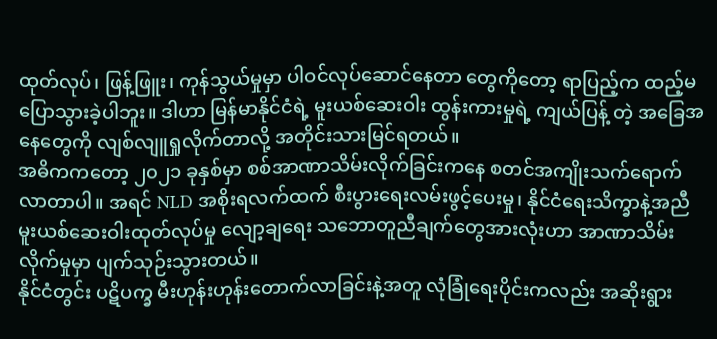ထုတ်လုပ်၊ ဖြန့်ဖြူး၊ ကုန်သွယ်မှုမှာ ပါဝင်လုပ်ဆောင်နေတာ တွေကိုတော့ ရာပြည့်က ထည့်မပြောသွားခဲ့ပါဘူး။ ဒါဟာ မြန်မာနိုင်ငံရဲ့ မူးယစ်ဆေးဝါး ထွန်းကားမှုရဲ့ ကျယ်ပြန့် တဲ့ အခြေအနေတွေကို လျစ်လျူရှုလိုက်တာလို့ အတိုင်းသားမြင်ရတယ်။
အဓိကကတော့ ၂၀၂၁ ခုနှစ်မှာ စစ်အာဏာသိမ်းလိုက်ခြင်းကနေ စတင်အကျိုးသက်ရောက်လာတာပါ။ အရင် NLD အစိုးရလက်ထက် စီးပွားရေးလမ်းဖွင့်ပေးမှု၊ နိုင်ငံရေးသိက္ခာနဲ့အညီ မူးယစ်ဆေးဝါးထုတ်လုပ်မှု လျော့ချရေး သဘောတူညီချက်တွေအားလုံးဟာ အာဏာသိမ်းလိုက်မှုမှာ ပျက်သုဉ်းသွားတယ်။
နိုင်ငံတွင်း ပဋိပက္ခ မီးဟုန်းဟုန်းတောက်လာခြင်းနဲ့အတူ လုံခြုံရေးပိုင်းကလည်း အဆိုးရွား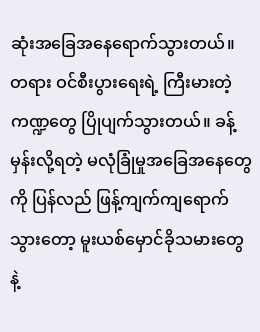ဆုံးအခြေအနေရောက်သွားတယ်။ တရား ဝင်စီးပွားရေးရဲ့ ကြီးမားတဲ့ ကဏ္ဍတွေ ပြိုပျက်သွားတယ်။ ခန့်မှန်းလို့ရတဲ့ မလုံခြုံမှုအခြေအနေတွေကို ပြန်လည် ဖြန့်ကျက်ကျရောက်သွားတော့ မူးယစ်မှောင်ခိုသမားတွေနဲ့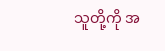သူတို့ကို အ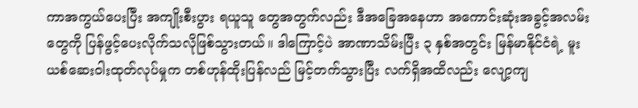ကာအကွယ်ပေးပြီး အကျိုးစီးပွား ရယူသူ တွေအတွက်လည်း ဒီအခြေအနေဟာ အကောင်းဆုံးအခွင့်အလမ်းတွေကို ပြန်ဖွင့်ပေးလိုက်သလိုဖြစ်သွားတယ်။ ဒါကြောင့်ပဲ အာဏာသိမ်းပြီး ၃ နှစ်အတွင်း မြန်မာနိုင်ငံရဲ့ မူးယစ်ဆေးဝါးထုတ်လုပ်မှုက တစ်ဟုန်ထိုးပြန်လည် မြင့်တက်သွားပြီး လက်ရှိအထိလည်း လျော့ကျ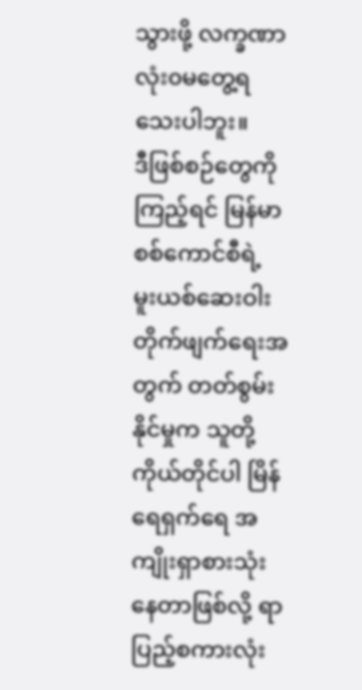သွားဖို့ လက္ခဏာ လုံး၀မတွေ့ရသေးပါဘူး။
ဒီဖြစ်စဉ်တွေကိုကြည့်ရင် မြန်မာစစ်ကောင်စီရဲ့ မူးယစ်ဆေးဝါးတိုက်ဖျက်ရေးအတွက် တတ်စွမ်းနိုင်မှုက သူတို့ ကိုယ်တိုင်ပါ မြိန်ရေရှက်ရေ အကျိုးရှာစားသုံးနေတာဖြစ်လို့ ရာပြည့်စကားလုံး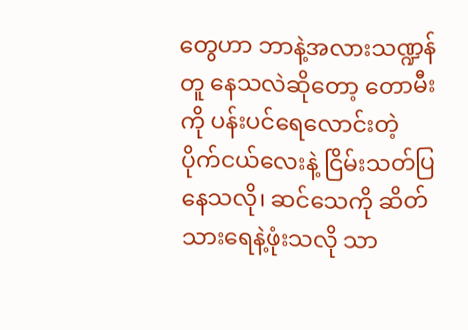တွေဟာ ဘာနဲ့အလားသဏ္ဍန်တူ နေသလဲဆိုတော့ တောမီးကို ပန်းပင်ရေလောင်းတဲ့ ပိုက်ငယ်လေးနဲ့ ငြိမ်းသတ်ပြနေသလို၊ ဆင်သေကို ဆိတ်သားရေနဲ့ဖုံးသလို သာ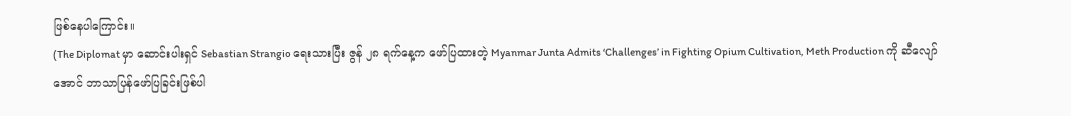ဖြစ်နေပါကြောင်း။
(The Diplomat မှာ ဆောင်းပါးရှင် Sebastian Strangio ရေးသားပြီး ဇွန် ၂၈ ရက်နေ့က ဖော်ပြထားတဲ့ Myanmar Junta Admits ‘Challenges’ in Fighting Opium Cultivation, Meth Production ကို ဆီလျော်အောင် ဘာသာပြန်ဖော်ပြခြင်းဖြစ်ပါ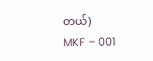တယ်)
MKF – 001